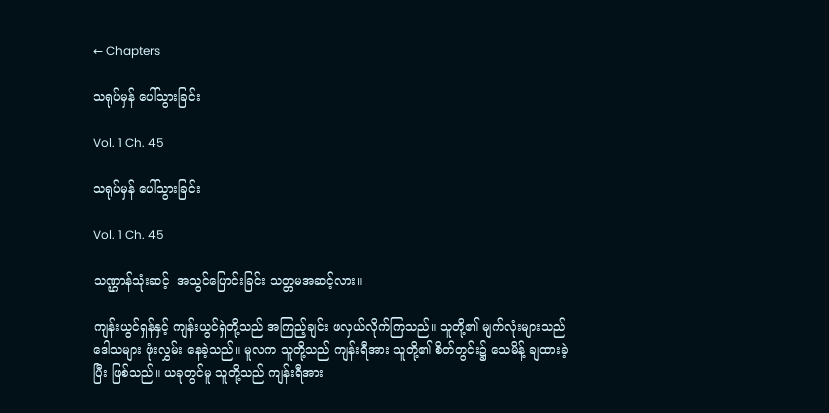← Chapters

သရုပ်မှန် ပေါ်သွားခြင်း

Vol. 1 Ch. 45

သရုပ်မှန် ပေါ်သွားခြင်း

Vol. 1 Ch. 45

သဏ္ဌာန်သုံးဆင့်  အသွင်ပြောင်းခြင်း သတ္တမအဆင့်လား။

ကျန်းယွင်ရှန်နှင့် ကျန်းယွင်ရှဲတို့သည် အကြည့်ချင်း ဖလှယ်လိုက်ကြသည်။ သူတို့၏ မျက်လုံးများသည် ဒေါသများ ဖုံးလွှမ်း နေခဲ့သည်။ မူလက သူတို့သည် ကျန်းရီအား သူတို့၏ စိတ်တွင်း၌ သေမိန့် ချထားခဲ့ပြီး ဖြစ်သည်။ ယခုတွင်မူ သူတို့သည် ကျန်းရီအား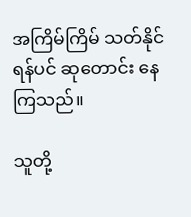အကြိမ်ကြိမ် သတ်နိုင်ရန်ပင် ဆုတောင်း နေကြသည်။

သူတို့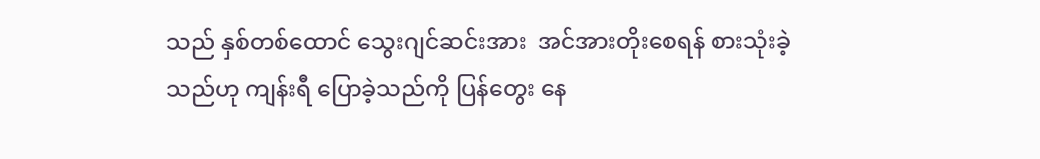သည် နှစ်တစ်ထောင် သွေးဂျင်ဆင်းအား  အင်အားတိုးစေရန် စားသုံးခဲ့သည်ဟု ကျန်းရီ ပြောခဲ့သည်ကို ပြန်တွေး နေ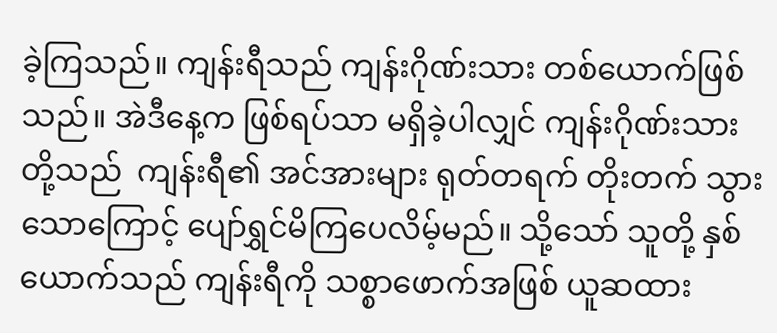ခဲ့ကြသည်။ ကျန်းရီသည် ကျန်းဂိုဏ်းသား တစ်ယောက်ဖြစ်သည်။ အဲဒီနေ့က ဖြစ်ရပ်သာ မရှိခဲ့ပါလျှင် ကျန်းဂိုဏ်းသားတို့သည်  ကျန်းရီ၏ အင်အားများ ရုတ်တရက် တိုးတက် သွားသောကြောင့် ပျော်ရွှင်မိကြပေလိမ့်မည်။ သို့သော် သူတို့ နှစ်ယောက်သည် ကျန်းရီကို သစ္စာဖောက်အဖြစ် ယူဆထား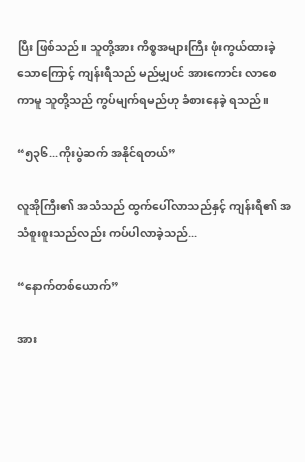ပြီး ဖြစ်သည်။ သူတို့အား ကိစ္စအများကြီး ဖုံးကွယ်ထားခဲ့သောကြောင့် ကျန်းရီသည် မည်မျှပင် အားကောင်း လာစေကာမူ သူတို့သည် ကွပ်မျက်ရမည်ဟု ခံစားနေခဲ့ ရသည်။

“၅၃၆...ကိုးပွဲဆက် အနိုင်ရတယ်”

လူအိုကြီး၏ အသံသည် ထွက်ပေါ်လာသည်နှင့် ကျန်းရီ၏ အသံစူးစူးသည်လည်း ကပ်ပါလာခဲ့သည်...

“နောက်တစ်ယောက်”

အား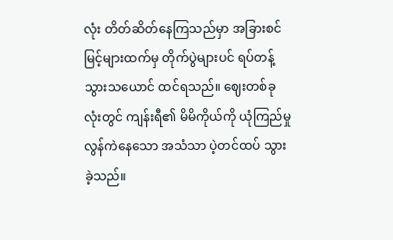လုံး တိတ်ဆိတ်နေကြသည်မှာ အခြားစင်မြင့်များထက်မှ တိုက်ပွဲများပင် ရပ်တန့် သွားသယောင် ထင်ရသည်။ ဈေးတစ်ခုလုံးတွင် ကျန်းရီ၏ မိမိကိုယ်ကို ယုံကြည်မှု လွန်ကဲနေသော အသံသာ ပဲ့တင်ထပ် သွားခဲ့သည်။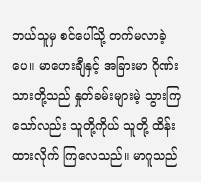ဘယ်သူမှ စင်ပေါ်သို့ တက်မလာခဲ့ပေ။ မာဟေးချီနှင့် အခြားမာ ဂိုဏ်းသားတို့သည် နှုတ်ခမ်းများမဲ့ သွားကြသော်လည်း သူတို့ကိုယ် သူတို့ ထိန်းထားလိုက် ကြလေသည်။ မာဂူသည်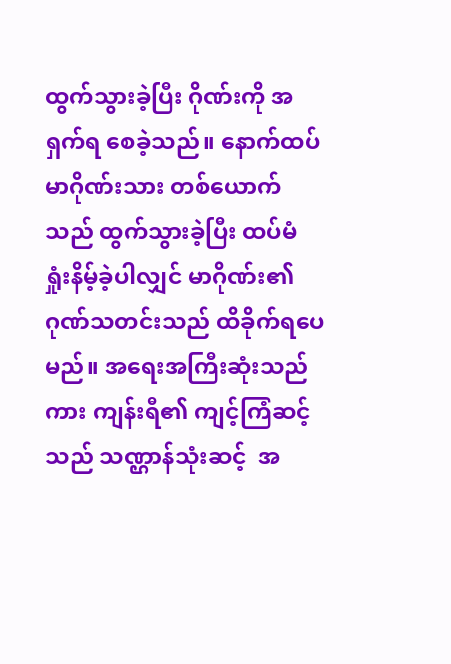ထွက်သွားခဲ့ပြီး ဂိုဏ်းကို အရှက်ရ စေခဲ့သည်။ နောက်ထပ် မာဂိုဏ်းသား တစ်ယောက်သည် ထွက်သွားခဲ့ပြီး ထပ်မံ ရှုံးနိမ့်ခဲ့ပါလျှင် မာဂိုဏ်း၏ ဂုဏ်သတင်းသည် ထိခိုက်ရပေမည်။ အရေးအကြီးဆုံးသည်ကား ကျန်းရီ၏ ကျင့်ကြံဆင့်သည် သဏ္ဌာန်သုံးဆင့်  အ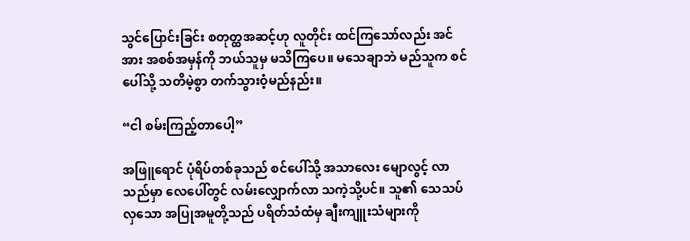သွင်ပြောင်းခြင်း စတုတ္ထအဆင့်ဟု လူတိုင်း ထင်ကြသော်လည်း အင်အား အစစ်အမှန်ကို ဘယ်သူမှ မသိကြပေ။ မသေချာဘဲ မည်သူက စင်ပေါ်သို့ သတိမဲ့စွာ တက်သွားဝံ့မည်နည်း။

“ငါ စမ်းကြည့်တာပေါ့”

အဖြူရောင် ပုံရိပ်တစ်ခုသည် စင်ပေါ်သို့ အသာလေး မျောလွင့် လာသည်မှာ လေပေါ်တွင် လမ်းလျှောက်လာ သကဲ့သို့ပင်။ သူ၏ သေသပ်လှသော အပြုအမူတို့သည် ပရိတ်သံထံမှ ချီးကျူးသံများကို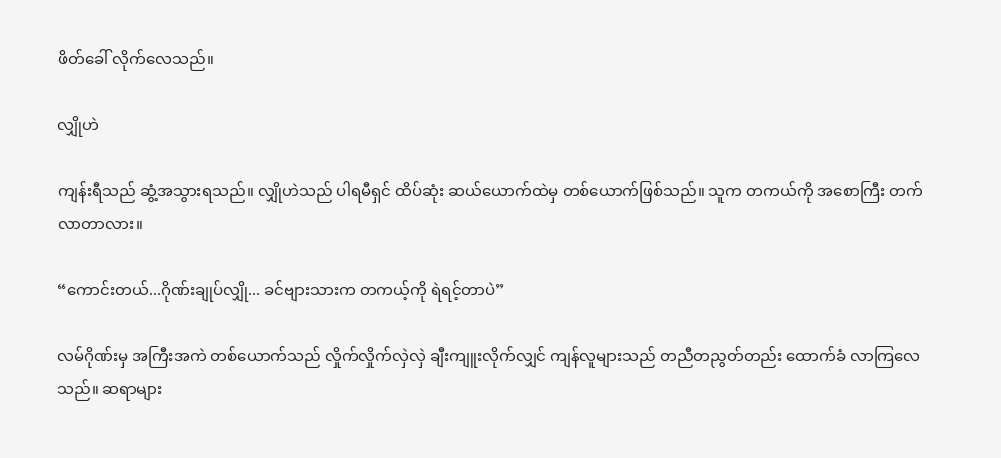ဖိတ်ခေါ် လိုက်လေသည်။

လျှိုဟဲ

ကျန်းရီသည် ဆွံ့အသွားရသည်။ လျှိုဟဲသည် ပါရမီရှင် ထိပ်ဆုံး ဆယ်ယောက်ထဲမှ တစ်ယောက်ဖြစ်သည်။ သူက တကယ်ကို အစောကြီး တက်လာတာလား။

“ကောင်းတယ်...ဂိုဏ်းချုပ်လျှို... ခင်ဗျားသားက တကယ့်ကို ရဲရင့်တာပဲ”

လမ်ဂိုဏ်းမှ အကြီးအကဲ တစ်ယောက်သည် လှိုက်လှိုက်လှဲလှဲ ချီးကျူးလိုက်လျှင် ကျန်လူများသည် တညီတညွတ်တည်း ထောက်ခံ လာကြလေသည်။ ဆရာများ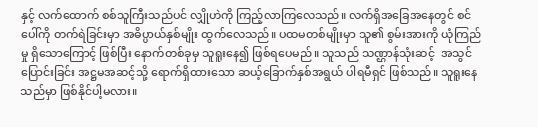နှင့် လက်ထောက် စစ်သူကြီးသည်ပင် လျှိုဟဲကို ကြည့်လာကြလေသည်။ လက်ရှိအခြေအနေတွင် စင်ပေါ်ကို တက်ရဲခြင်းမှာ အဓိပ္ပာယ်နှစ်မျိုး ထွက်လေသည်။ ပထမတစ်မျိုးမှာ သူ၏ စွမ်းအားကို ယုံကြည်မှု ရှိသောကြောင့် ဖြစ်ပြီး နောက်တစ်ခုမှ သူရူးနေ၍ ဖြစ်ရပေမည်။ သူသည် သဏ္ဌာန်သုံးဆင့်  အသွင်ပြောင်းခြင်း အဋ္ဌမအဆင့်သို့ ရောက်ရှိထားသော ဆယ့်ခြောက်နှစ်အရွယ် ပါရမီရှင် ဖြစ်သည်။ သူရူးနေသည်မှာ ဖြစ်နိုင်ပါ့မလား။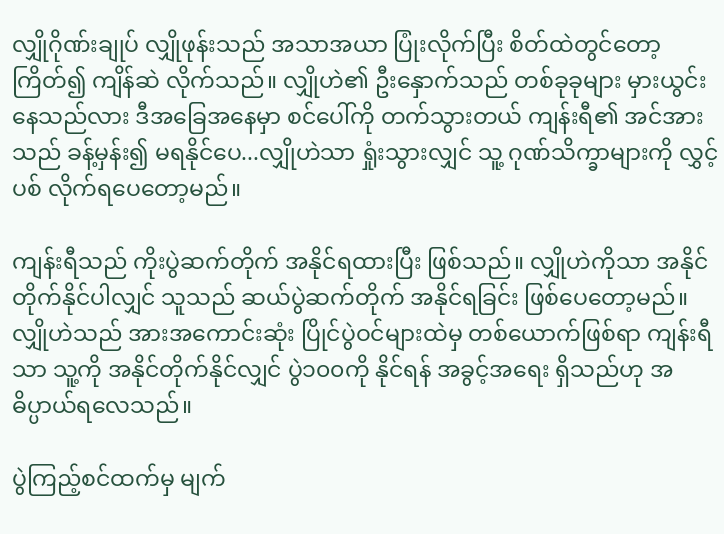လျှိုဂိုဏ်းချုပ် လျှိုဖုန်းသည် အသာအယာ ပြုံးလိုက်ပြီး စိတ်ထဲတွင်တော့ ကြိတ်၍ ကျိန်ဆဲ လိုက်သည်။ လျှိုဟဲ၏ ဦးနှောက်သည် တစ်ခုခုများ မှားယွင်းနေသည်လား ဒီအခြေအနေမှာ စင်ပေါ်ကို တက်သွားတယ် ကျန်းရီ၏ အင်အားသည် ခန့်မှန်း၍ မရနိုင်ပေ...လျှိုဟဲသာ ရှုံးသွားလျှင် သူ့ ဂုဏ်သိက္ခာများကို လွှင့်ပစ် လိုက်ရပေတော့မည်။

ကျန်းရီသည် ကိုးပွဲဆက်တိုက် အနိုင်ရထားပြီး ဖြစ်သည်။ လျှိုဟဲကိုသာ အနိုင်တိုက်နိုင်ပါလျှင် သူသည် ဆယ်ပွဲဆက်တိုက် အနိုင်ရခြင်း ဖြစ်ပေတော့မည်။ လျှိုဟဲသည် အားအကောင်းဆုံး ပြိုင်ပွဲဝင်များထဲမှ တစ်ယောက်ဖြစ်ရာ ကျန်းရီသာ သူ့ကို အနိုင်တိုက်နိုင်လျှင် ပွဲ၁၀၀ကို နိုင်ရန် အခွင့်အရေး ရှိသည်ဟု အဓိပ္ပာယ်ရလေသည်။

ပွဲကြည့်စင်ထက်မှ မျက်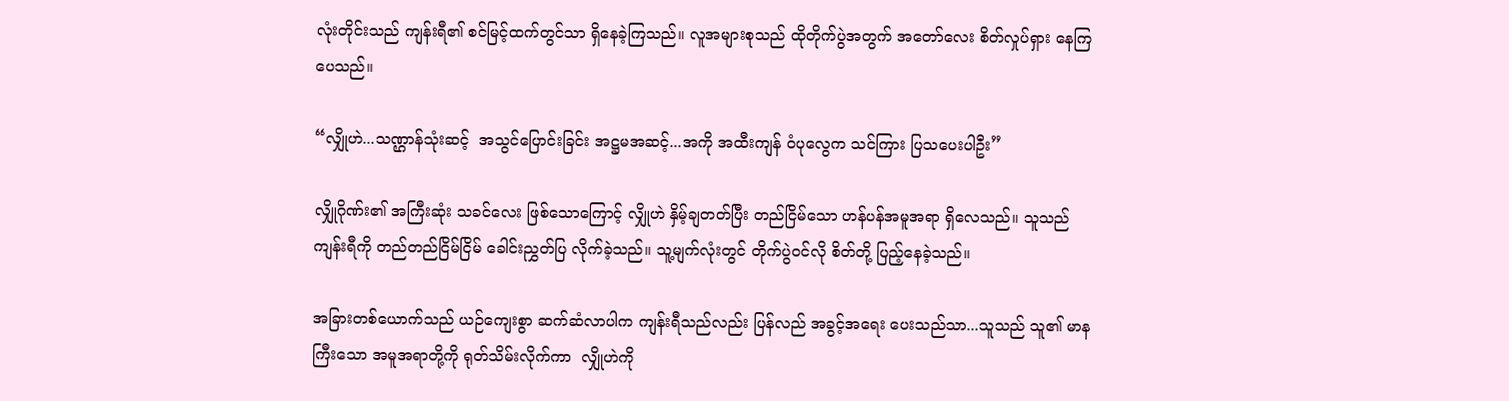လုံးတိုင်းသည် ကျန်းရီ၏ စင်မြင့်ထက်တွင်သာ ရှိနေခဲ့ကြသည်။ လူအများစုသည် ထိုတိုက်ပွဲအတွက် အတော်လေး စိတ်လှုပ်ရှား နေကြပေသည်။

“လျှိုဟဲ...သဏ္ဌာန်သုံးဆင့်  အသွင်ပြောင်းခြင်း အဋ္ဌမအဆင့်...အကို အထီးကျန် ဝံပုလွေက သင်ကြား ပြသပေးပါဦး”

လျှိုဂိုဏ်း၏ အကြီးဆုံး သခင်လေး ဖြစ်သောကြောင့် လျှိုဟဲ နှိမ့်ချတတ်ပြီး တည်ငြိမ်သော ဟန်ပန်အမူအရာ ရှိလေသည်။ သူသည် ကျန်းရီကို တည်တည်ငြိမ်ငြိမ် ခေါင်းညွှတ်ပြ လိုက်ခဲ့သည်။ သူ့မျက်လုံးတွင် တိုက်ပွဲဝင်လို စိတ်တို့ ပြည့်နေခဲ့သည်။

အခြားတစ်ယောက်သည် ယဉ်ကျေးစွာ ဆက်ဆံလာပါက ကျန်းရီသည်လည်း ပြန်လည် အခွင့်အရေး ပေးသည်သာ...သူသည် သူ၏ မာနကြီးသော အမူအရာတို့ကို ရုတ်သိမ်းလိုက်ကာ  လျှိုဟဲကို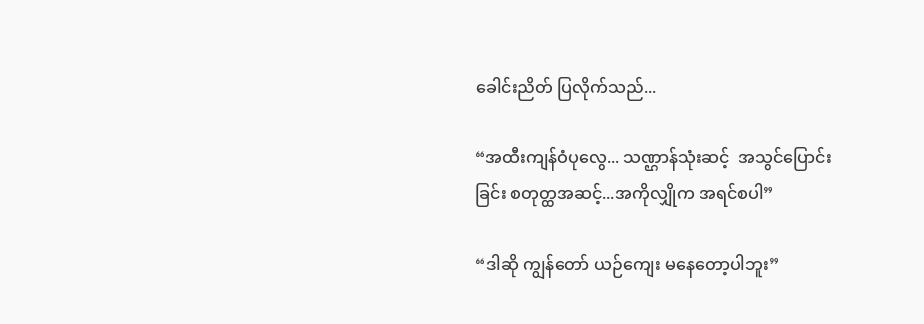ခေါင်းညိတ် ပြလိုက်သည်...

“အထီးကျန်ဝံပုလွေ... သဏ္ဌာန်သုံးဆင့်  အသွင်ပြောင်းခြင်း စတုတ္ထအဆင့်...အကိုလျှိုက အရင်စပါ”

“ဒါဆို ကျွန်တော် ယဉ်ကျေး မနေတော့ပါဘူး”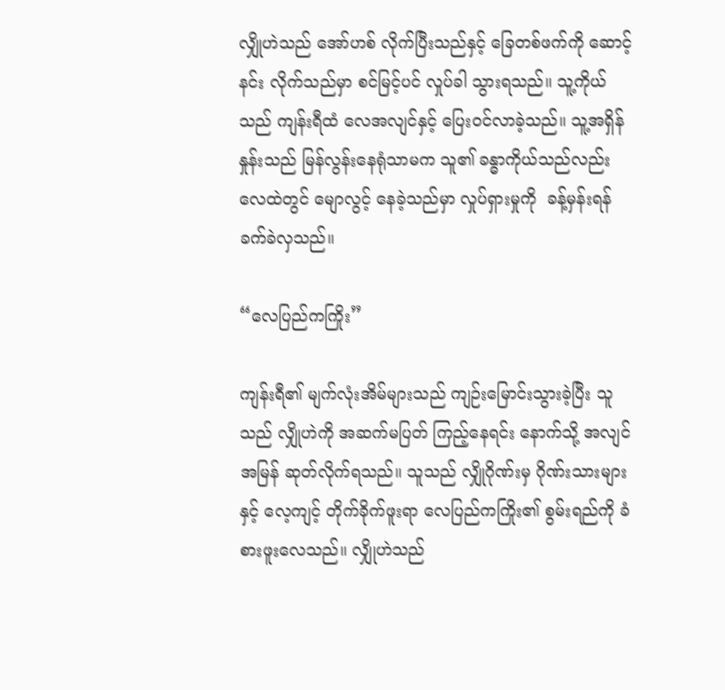လျှိုဟဲသည် အော်ဟစ် လိုက်ပြီးသည်နှင့် ခြေတစ်ဖက်ကို ဆောင့်နင်း လိုက်သည်မှာ စင်မြင့်ပင် လှုပ်ခါ သွားရသည်။ သူ့ကိုယ်သည် ကျန်းရီထံ လေအလျင်နှင့် ပြေးဝင်လာခဲ့သည်။ သူ့အရှိန်နှုန်းသည် မြန်လွန်းနေရုံသာမက သူ၏ ခန္ဓာကိုယ်သည်လည်း လေထဲတွင် မျောလွင့် နေခဲ့သည်မှာ လှုပ်ရှားမှုကို  ခန့်မှန်းရန် ခက်ခဲလှသည်။

“လေပြည်ကကြိုး”

ကျန်းရီ၏ မျက်လုံးအိမ်များသည် ကျဉ်းမြောင်းသွားခဲ့ပြီး သူသည် လျှိုဟဲကို အဆက်မပြတ် ကြည့်နေရင်း နောက်သို့ အလျင်အမြန် ဆုတ်လိုက်ရသည်။ သူသည် လျှိုဂိုဏ်းမှ ဂိုဏ်းသားများနှင့် လေ့ကျင့် တိုက်ခိုက်ဖူးရာ လေပြည်ကကြိုး၏ စွမ်းရည်ကို ခံစားဖူးလေသည်။ လျှိုဟဲသည်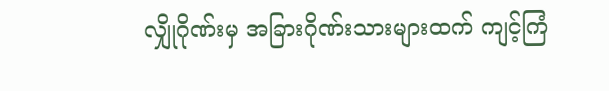လျှိုဂိုဏ်းမှ အခြားဂိုဏ်းသားများထက် ကျင့်ကြံ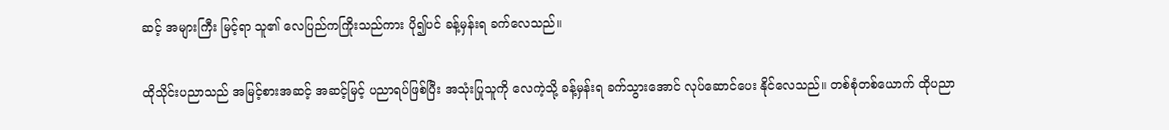ဆင့် အများကြီး မြင့်ရာ သူ၏ လေပြည်ကကြိုးသည်ကား ပို၍ပင် ခန့်မှန်းရ ခက်လေသည်။

ထိုသိုင်းပညာသည် အမြင့်စားအဆင့် အဆင့်မြင့် ပညာရပ်ဖြစ်ပြီး အသုံးပြုသူကို လေကဲ့သို့ ခန့်မှန်းရ ခက်သွားအောင် လုပ်ဆောင်ပေး နိုင်လေသည်။ တစ်စုံတစ်ယောက် ထိုပညာ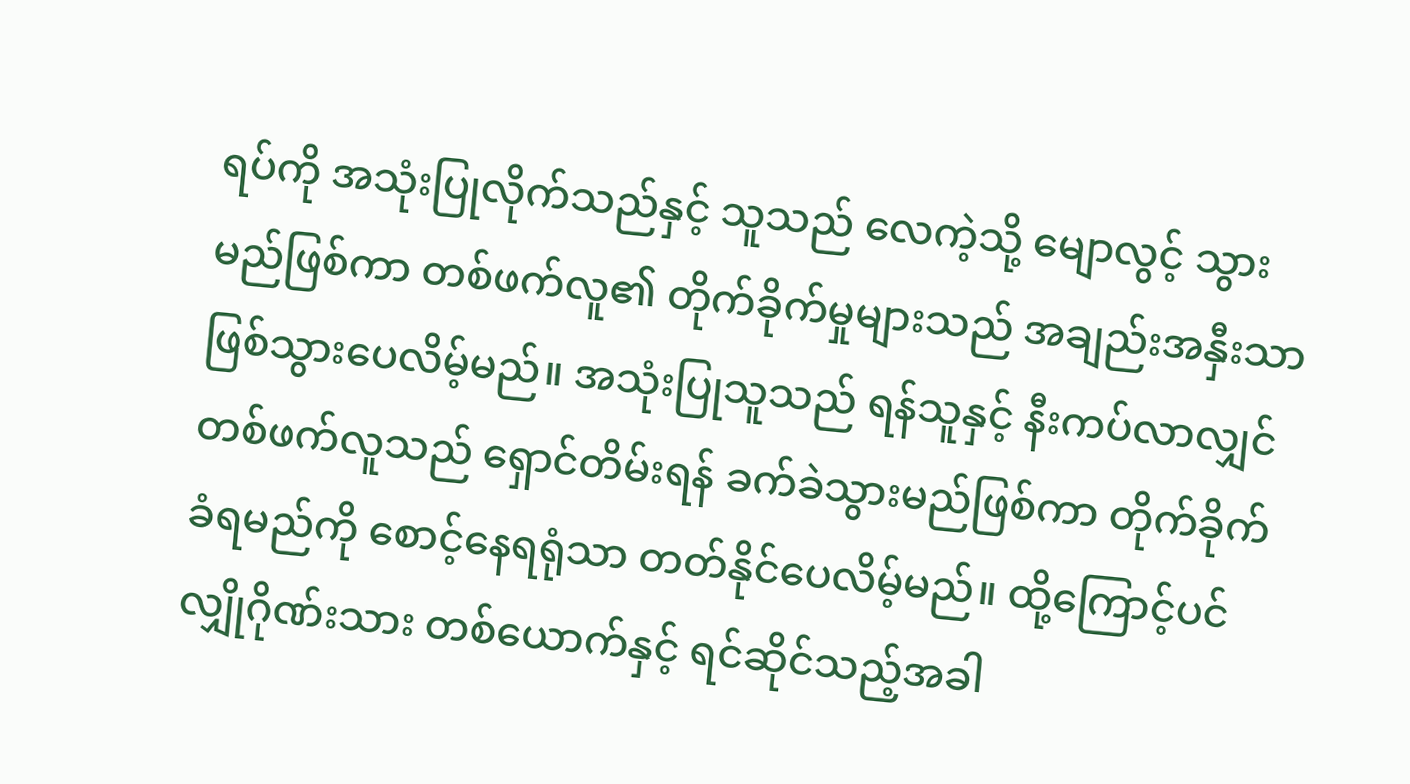ရပ်ကို အသုံးပြုလိုက်သည်နှင့် သူသည် လေကဲ့သို့ မျောလွင့် သွားမည်ဖြစ်ကာ တစ်ဖက်လူ၏ တိုက်ခိုက်မှုများသည် အချည်းအနှီးသာ ဖြစ်သွားပေလိမ့်မည်။ အသုံးပြုသူသည် ရန်သူနှင့် နီးကပ်လာလျှင် တစ်ဖက်လူသည် ရှောင်တိမ်းရန် ခက်ခဲသွားမည်ဖြစ်ကာ တိုက်ခိုက်ခံရမည်ကို စောင့်နေရရုံသာ တတ်နိုင်ပေလိမ့်မည်။ ထို့ကြောင့်ပင် လျှိုဂိုဏ်းသား တစ်ယောက်နှင့် ရင်ဆိုင်သည့်အခါ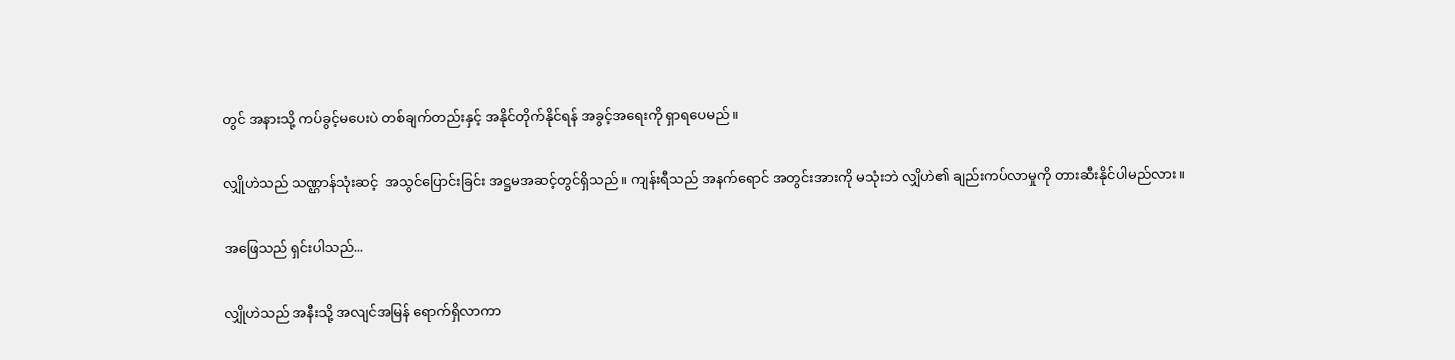တွင် အနားသို့ ကပ်ခွင့်မပေးပဲ တစ်ချက်တည်းနှင့် အနိုင်တိုက်နိုင်ရန် အခွင့်အရေးကို ရှာရပေမည်။

လျှိုဟဲသည် သဏ္ဌာန်သုံးဆင့်  အသွင်ပြောင်းခြင်း အဋ္ဌမအဆင့်တွင်ရှိသည်။ ကျန်းရီသည် အနက်ရောင် အတွင်းအားကို မသုံးဘဲ လျှိဟဲ၏ ချည်းကပ်လာမှုကို တားဆီးနိုင်ပါမည်လား။

အဖြေသည် ရှင်းပါသည်...

လျှိုဟဲသည် အနီးသို့ အလျင်အမြန် ရောက်ရှိလာကာ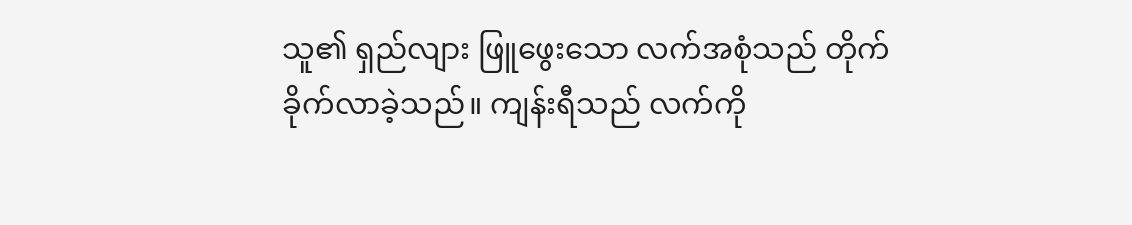သူ၏ ရှည်လျား ဖြူဖွေးသော လက်အစုံသည် တိုက်ခိုက်လာခဲ့သည်။ ကျန်းရီသည် လက်ကို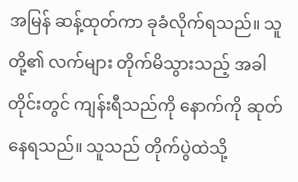အမြန် ဆန့်ထုတ်ကာ ခုခံလိုက်ရသည်။ သူတို့၏ လက်များ တိုက်မိသွားသည့် အခါတိုင်းတွင် ကျန်းရီသည်ကို နောက်ကို ဆုတ်နေရသည်။ သူသည် တိုက်ပွဲထဲသို့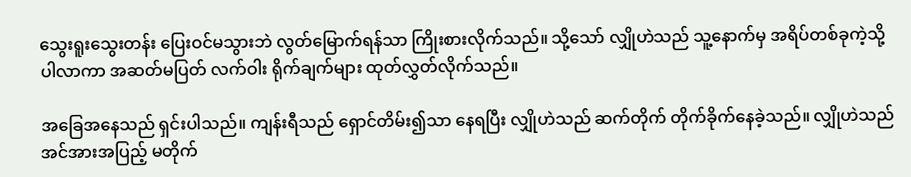သွေးရူးသွေးတန်း ပြေးဝင်မသွားဘဲ လွတ်မြောက်ရန်သာ ကြိုးစားလိုက်သည်။ သို့သော် လျှိုဟဲသည် သူ့နောက်မှ အရိပ်တစ်ခုကဲ့သို့ ပါလာကာ အဆတ်မပြတ် လက်ဝါး ရိုက်ချက်များ ထုတ်လွှတ်လိုက်သည်။

အခြေအနေသည် ရှင်းပါသည်။ ကျန်းရီသည် ရှောင်တိမ်း၍သာ နေရပြီး လျှိုဟဲသည် ဆက်တိုက် တိုက်ခိုက်နေခဲ့သည်။ လျှိုဟဲသည် အင်အားအပြည့် မတိုက်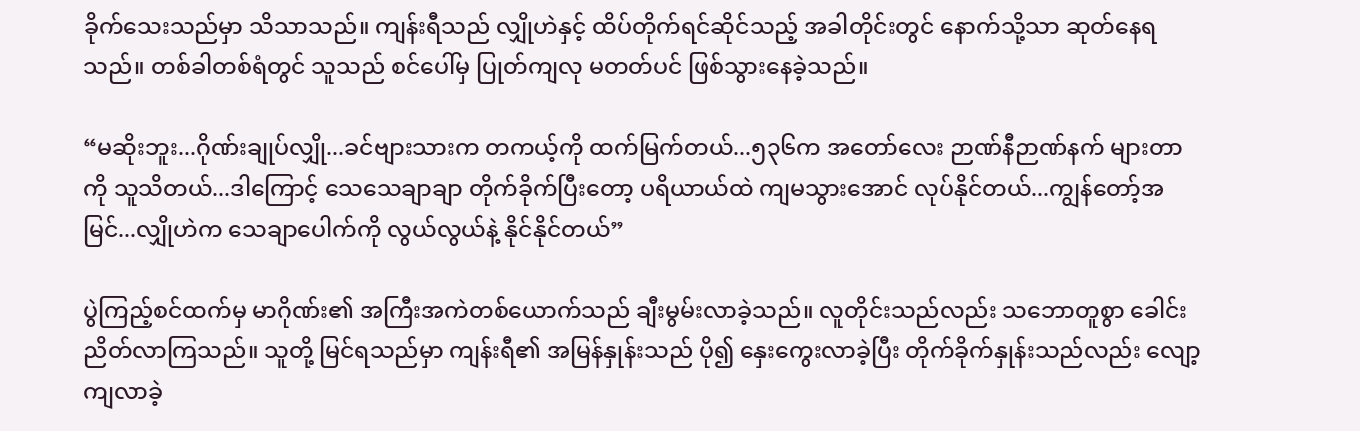ခိုက်သေးသည်မှာ သိသာသည်။ ကျန်းရီသည် လျှိုဟဲနှင့် ထိပ်တိုက်ရင်ဆိုင်သည့် အခါတိုင်းတွင် နောက်သို့သာ ဆုတ်နေရသည်။ တစ်ခါတစ်ရံတွင် သူသည် စင်ပေါ်မှ ပြုတ်ကျလု မတတ်ပင် ဖြစ်သွားနေခဲ့သည်။

“မဆိုးဘူး...ဂိုဏ်းချုပ်လျှို...ခင်ဗျားသားက တကယ့်ကို ထက်မြက်တယ်...၅၃၆က အတော်လေး ဉာဏ်နီဉာဏ်နက် များတာကို သူသိတယ်...ဒါကြောင့် သေသေချာချာ တိုက်ခိုက်ပြီးတော့ ပရိယာယ်ထဲ ကျမသွားအောင် လုပ်နိုင်တယ်...ကျွန်တော့်အမြင်...လျှိုဟဲက သေချာပေါက်ကို လွယ်လွယ်နဲ့ နိုင်နိုင်တယ်”

ပွဲကြည့်စင်ထက်မှ မာဂိုဏ်း၏ အကြီးအကဲတစ်ယောက်သည် ချီးမွမ်းလာခဲ့သည်။ လူတိုင်းသည်လည်း သဘောတူစွာ ခေါင်းညိတ်လာကြသည်။ သူတို့ မြင်ရသည်မှာ ကျန်းရီ၏ အမြန်နှုန်းသည် ပို၍ နှေးကွေးလာခဲ့ပြီး တိုက်ခိုက်နှုန်းသည်လည်း လျော့ကျလာခဲ့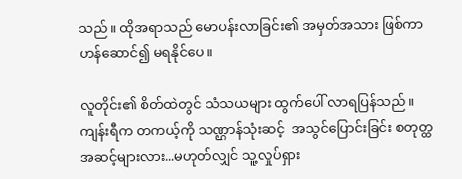သည်။ ထိုအရာသည် မောပန်းလာခြင်း၏ အမှတ်အသား ဖြစ်ကာ ဟန်ဆောင်၍ မရနိုင်ပေ။

လူတိုင်း၏ စိတ်ထဲတွင် သံသယများ ထွက်ပေါ် လာရပြန်သည်။ ကျန်းရီက တကယ့်ကို သဏ္ဌာန်သုံးဆင့်  အသွင်ပြောင်းခြင်း စတုတ္ထအဆင့်များလား...မဟုတ်လျှင် သူ့လှုပ်ရှား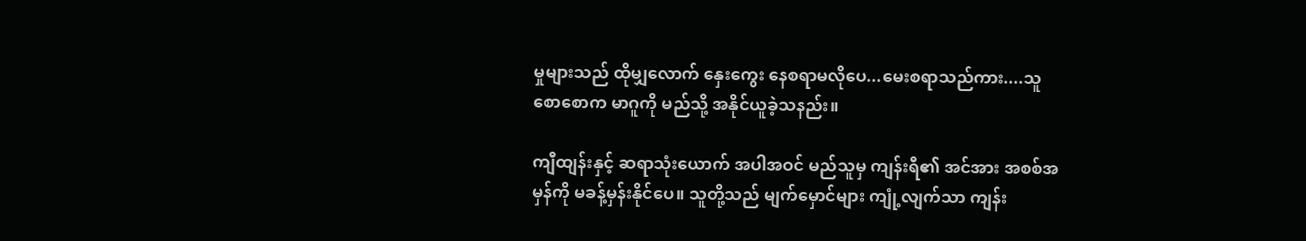မှုများသည် ထိုမျှလောက် နှေးကွေး နေစရာမလိုပေ...မေးစရာသည်ကား....သူစောစောက မာဂူကို မည်သို့ အနိုင်ယူခဲ့သနည်း။

ကျီထျန်းနှင့် ဆရာသုံးယောက် အပါအဝင် မည်သူမှ ကျန်းရီ၏ အင်အား အစစ်အမှန်ကို မခန့်မှန်းနိုင်ပေ။ သူတို့သည် မျက်မှောင်များ ကျုံ့လျက်သာ ကျန်း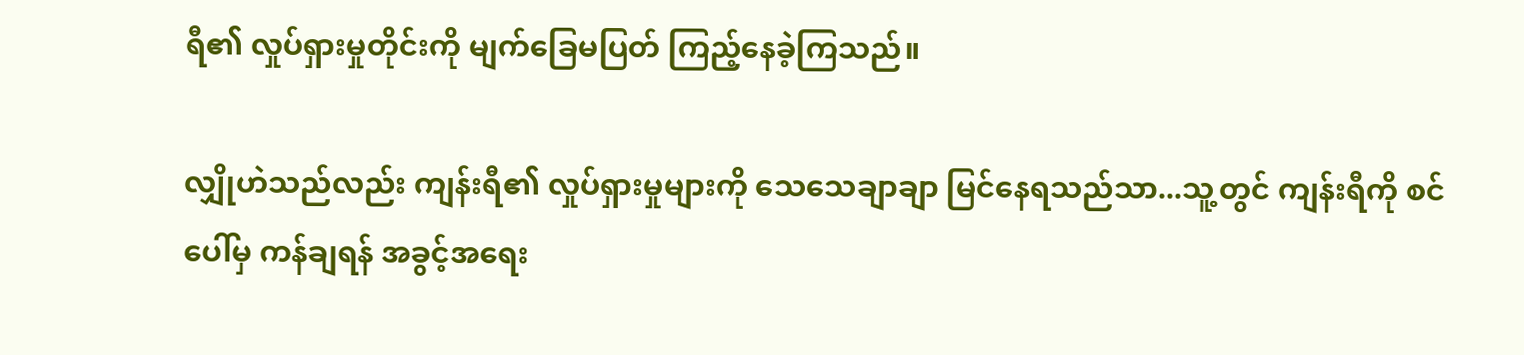ရီ၏ လှုပ်ရှားမှုတိုင်းကို မျက်ခြေမပြတ် ကြည့်နေခဲ့ကြသည်။

လျှိုဟဲသည်လည်း ကျန်းရီ၏ လှုပ်ရှားမှုများကို သေသေချာချာ မြင်နေရသည်သာ...သူ့တွင် ကျန်းရီကို စင်ပေါ်မှ ကန်ချရန် အခွင့်အရေး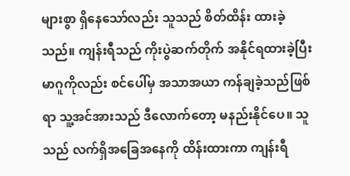များစွာ ရှိနေသော်လည်း သူသည် စိတ်ထိန်း ထားခဲ့သည်။ ကျန်းရီသည် ကိုးပွဲဆက်တိုက် အနိုင်ရထားခဲ့ပြီး မာဂူကိုလည်း စင်ပေါ်မှ အသာအယာ ကန်ချခဲ့သည်ဖြစ်ရာ သူ့အင်အားသည် ဒီလောက်တော့ မနည်းနိုင်ပေ။ သူသည် လက်ရှိအခြေအနေကို ထိန်းထားကာ ကျန်းရီ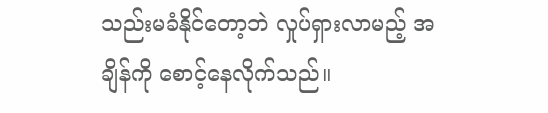သည်းမခံနိုင်တော့ဘဲ လှုပ်ရှားလာမည့် အချိန်ကို စောင့်နေလိုက်သည်။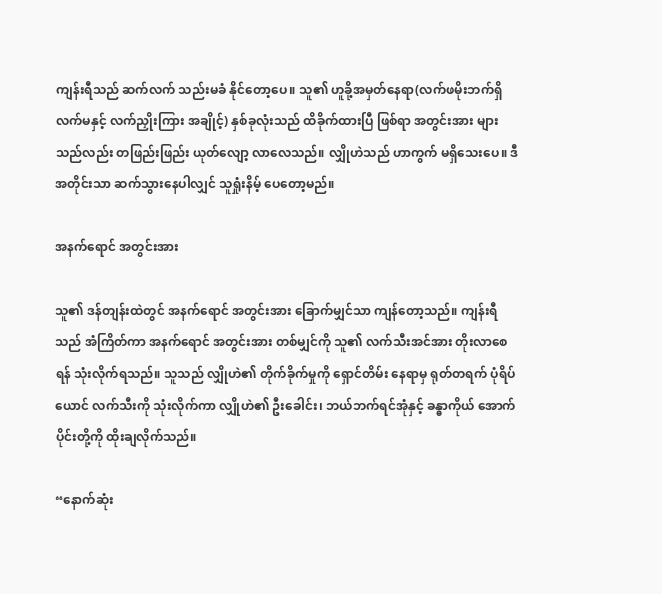ကျန်းရီသည် ဆက်လက် သည်းမခံ နိုင်တော့ပေ။ သူ၏ ဟူခို့အမှတ်နေရာ(လက်ဖမိုးဘက်ရှိ လက်မနှင့် လက်ညှိုးကြား အချိုင့်) နှစ်ခုလုံးသည် ထိခိုက်ထားပြီ ဖြစ်ရာ အတွင်းအား များသည်လည်း တဖြည်းဖြည်း ယုတ်လျော့ လာလေသည်။ လျှိုဟဲသည် ဟာကွက် မရှိသေးပေ။ ဒီအတိုင်းသာ ဆက်သွားနေပါလျှင် သူရှုံးနိမ့် ပေတော့မည်။

အနက်ရောင် အတွင်းအား

သူ၏ ဒန်တျန်းထဲတွင် အနက်ရောင် အတွင်းအား ခြောက်မျှင်သာ ကျန်တော့သည်။ ကျန်းရီသည် အံကြိတ်ကာ အနက်ရောင် အတွင်းအား တစ်မျှင်ကို သူ၏ လက်သီးအင်အား တိုးလာစေရန် သုံးလိုက်ရသည်။ သူသည် လျှိုဟဲ၏ တိုက်ခိုက်မှုကို ရှောင်တိမ်း နေရာမှ ရုတ်တရက် ပုံရိပ်ယောင် လက်သီးကို သုံးလိုက်ကာ လျှိုဟဲ၏ ဦးခေါင်း၊ ဘယ်ဘက်ရင်အုံနှင့် ခန္ဓာကိုယ် အောက်ပိုင်းတို့ကို ထိုးချလိုက်သည်။

“နောက်ဆုံး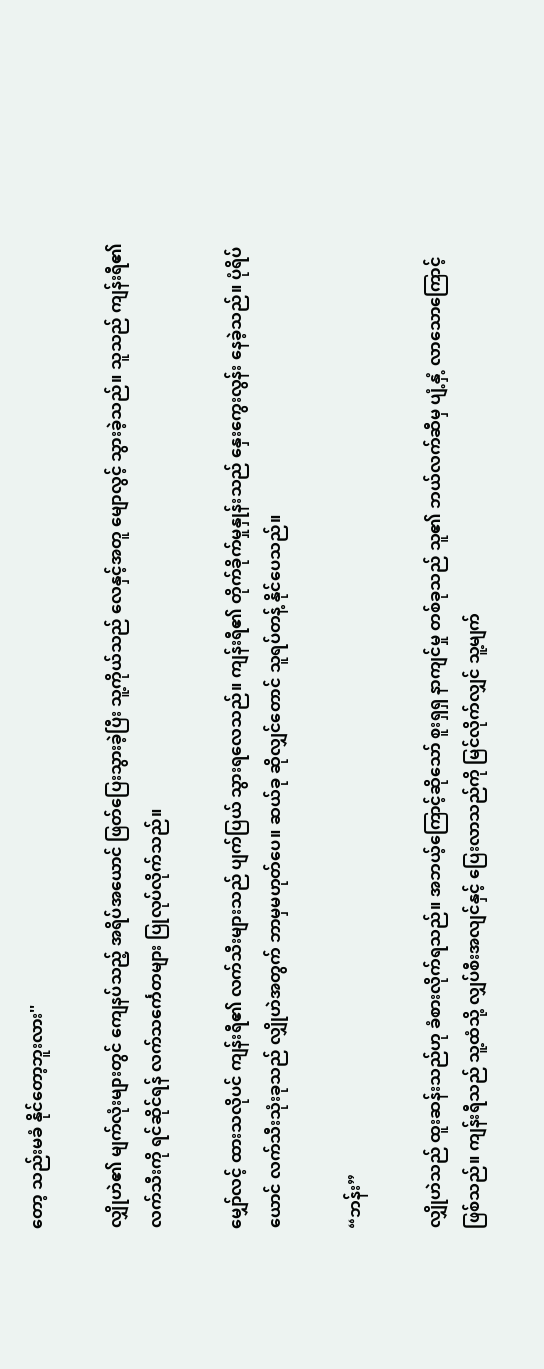တော့ သည်းမခံ နိုင်တော့ဘူးလား''

လျှိုဟဲ၏ မျက်လုံးများတွင် ကျေနပ်သည့် အရိပ်အယောင် ဖြတ်ပြေးသွားခဲ့ပြီး သူ့ကိုယ်သည် လေနှင့်အတူ မျောလွင့် သွားခဲ့သည်။ သူသည် ကျန်းရီ၏ လက်သီးကို ရင်ဆိုင်ရန် လက်သင်္ကေတများ ပြုလုပ်လိုက်သည်။

မျှော်လင့် ထားသလိုပင် ကျန်းရီ၏ လက်သီးများသည် ပျက်ပြယ် သွားရလေသည်။ ကျန်းရီ၏ တိုက်ခိုက်မှုနှုန်းသည် နှေးကွေးလွန်း နေခဲ့သည်။ ပုံရိပ်ယောင် လက်သီးသုံးခုသည် လျှိုဟဲအတွက် ဘာမှမဟုတ်ပေ။ ဆယ်ခု ဆိုလျှင်တောင် သူရပ်တန့် နိုင်ပေသည်။

“ဘန်း”

လျှိုဟဲသည် ထူးဆန်းသည်ဟု ခံစားလိုက်ရသည်။ အဘယ့်ကြောင့်ဆိုသော် စူးရှရှ နာကျင်မှု တစ်ခုသည် သူ၏ ဘယ်လက်ဆီမှ ပျံ့နှံ့ လာသောကြောင့် ဖြစ်သည်။ ကျန်းရီသည် သူ့ထံသို့ လျှပ်စီးအလျင်နှင့် ပြေးလာသည်ကို မြင်လိုက်လျှင် သူ့မျက်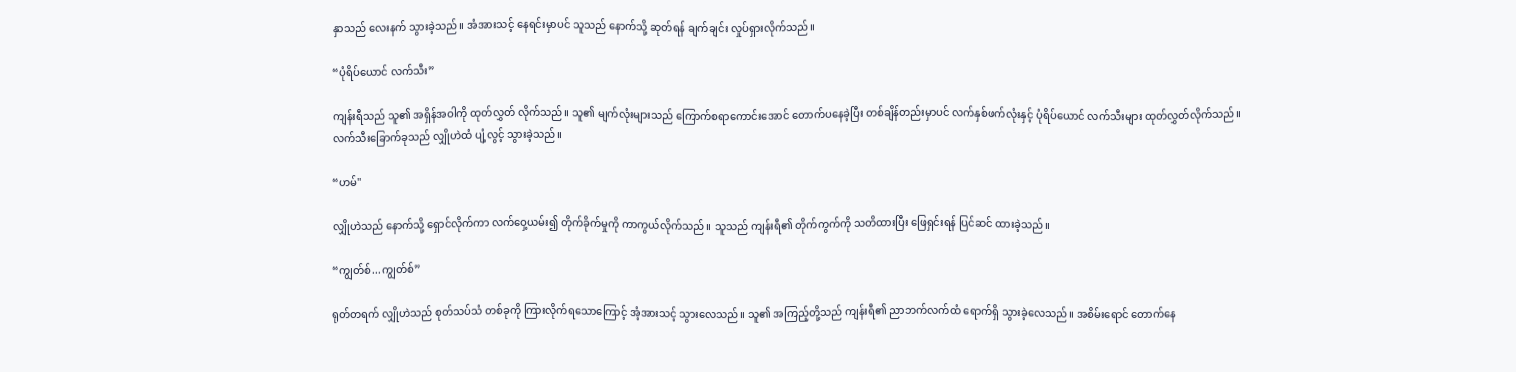နှာသည် လေးနက် သွားခဲ့သည်။ အံအားသင့် နေရင်းမှာပင် သူသည် နောက်သို့ ဆုတ်ရန် ချက်ချင်း လှုပ်ရှားလိုက်သည်။

“ပုံရိပ်ယောင် လက်သီး”

ကျန်းရီသည် သူ၏ အရှိန်အဝါကို ထုတ်လွှတ် လိုက်သည်။ သူ၏ မျက်လုံးများသည် ကြောက်စရာကောင်းအောင် တောက်ပနေခဲ့ပြီး တစ်ချိန်တည်းမှာပင် လက်နှစ်ဖက်လုံးနှင့် ပုံရိပ်ယောင် လက်သီးများ ထုတ်လွှတ်လိုက်သည်။ လက်သီးခြောက်ခုသည် လျှိုဟဲထံ ပျံ့လွင့် သွားခဲ့သည်။

“ဟမ်''

လျှိုဟဲသည် နောက်သို့ ရှောင်လိုက်ကာ လက်ဝှေ့ယမ်း၍ တိုက်ခိုက်မှုကို ကာကွယ်လိုက်သည်။ သူသည် ကျန်းရီ၏ တိုက်ကွက်ကို သတိထားပြီး ဖြေရှင်းရန် ပြင်ဆင် ထားခဲ့သည်။

“ကျွတ်စ်...ကျွတ်စ်”

ရုတ်တရက် လျှိုဟဲသည် စုတ်သပ်သံ တစ်ခုကို ကြားလိုက်ရသောကြောင့် အံ့အားသင့် သွားလေသည်။ သူ၏ အကြည့်တို့သည် ကျန်းရီ၏ ညာဘက်လက်ထံ ရောက်ရှိ သွားခဲ့လေသည်။ အစိမ်းရောင် တောက်နေ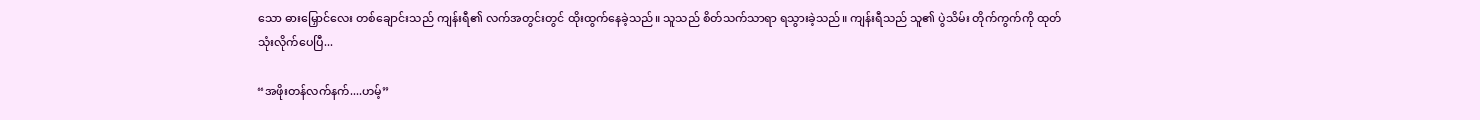သော ဓားမြှောင်လေး တစ်ချောင်းသည် ကျန်းရီ၏ လက်အတွင်းတွင် ထိုးထွက်နေခဲ့သည်။ သူသည် စိတ်သက်သာရာ ရသွားခဲ့သည်။ ကျန်းရီသည် သူ၏ ပွဲသိမ်း တိုက်ကွက်ကို ထုတ်သုံးလိုက်ပေပြီ...

“အဖိုးတန်လက်နက်....ဟမ့်”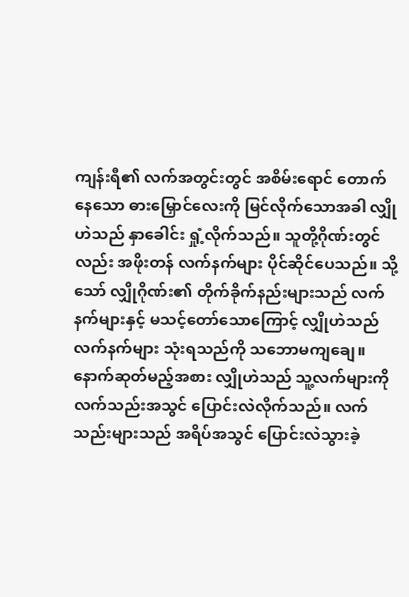ကျန်းရီ၏ လက်အတွင်းတွင် အစိမ်းရောင် တောက်နေသော ဓားမြှောင်လေးကို မြင်လိုက်သောအခါ လျှိုဟဲသည် နှာခေါင်း ရှုံ့လိုက်သည်။ သူတို့ဂိုဏ်းတွင်လည်း အဖိုးတန် လက်နက်များ ပိုင်ဆိုင်ပေသည်။ သို့သော် လျှိုဂိုဏ်း၏ တိုက်ခိုက်နည်းများသည် လက်နက်များနှင့် မသင့်တော်သောကြောင့် လျှိုဟဲသည် လက်နက်များ သုံးရသည်ကို သဘောမကျချေ။ နောက်ဆုတ်မည့်အစား လျှိုဟဲသည် သူ့လက်များကို လက်သည်းအသွင် ပြောင်းလဲလိုက်သည်။ လက်သည်းများသည် အရိပ်အသွင် ပြောင်းလဲသွားခဲ့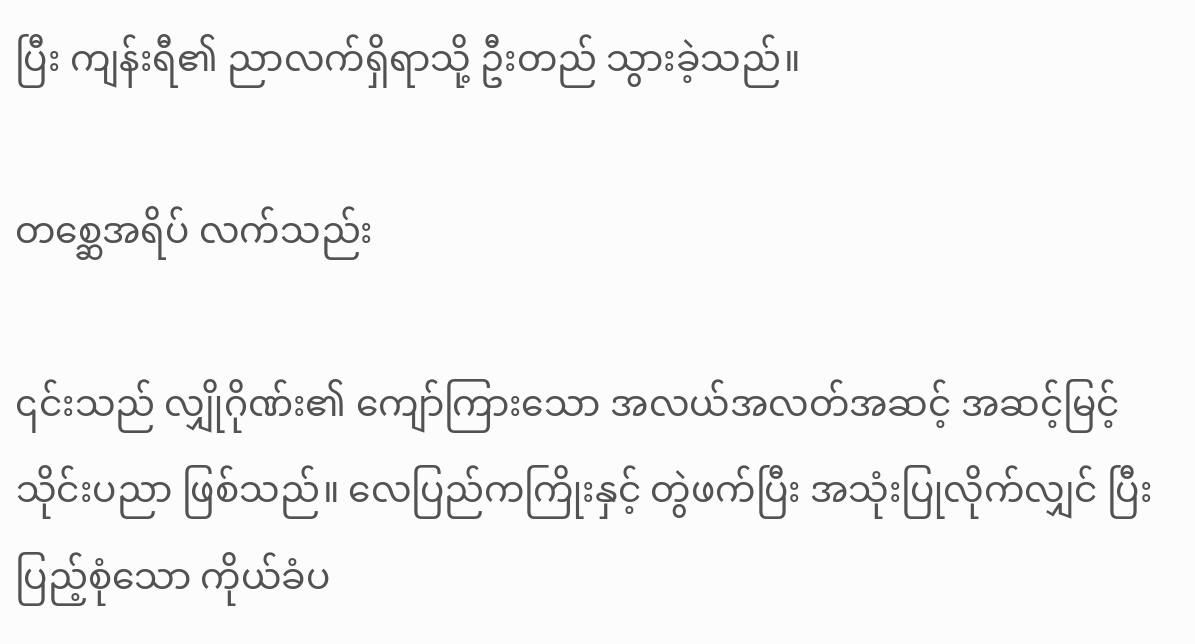ပြီး ကျန်းရီ၏ ညာလက်ရှိရာသို့ ဦးတည် သွားခဲ့သည်။

တစ္ဆေအရိပ် လက်သည်း

၎င်းသည် လျှိုဂိုဏ်း၏ ကျော်ကြားသော အလယ်အလတ်အဆင့် အဆင့်မြင့် သိုင်းပညာ ဖြစ်သည်။ လေပြည်ကကြိုးနှင့် တွဲဖက်ပြီး အသုံးပြုလိုက်လျှင် ပြီးပြည့်စုံသော ကိုယ်ခံပ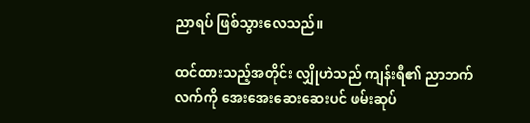ညာရပ် ဖြစ်သွားလေသည်။

ထင်ထားသည့်အတိုင်း လျှိုဟဲသည် ကျန်းရီ၏ ညာဘက်လက်ကို အေးအေးဆေးဆေးပင် ဖမ်းဆုပ်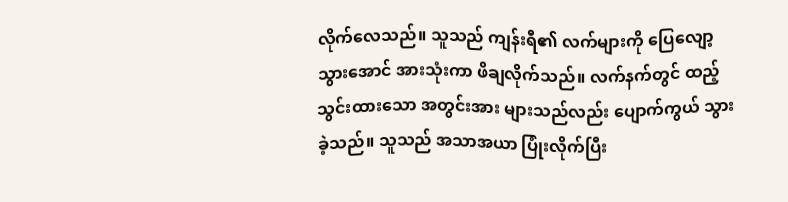လိုက်လေသည်။ သူသည် ကျန်းရီ၏ လက်များကို ပြေလျော့ သွားအောင် အားသုံးကာ ဖိချလိုက်သည်။ လက်နက်တွင် ထည့်သွင်းထားသော အတွင်းအား များသည်လည်း ပျောက်ကွယ် သွားခဲ့သည်။ သူသည် အသာအယာ ပြုံးလိုက်ပြီး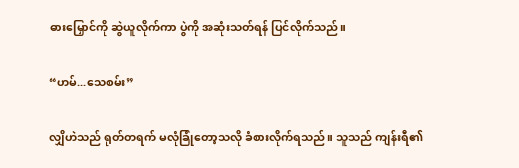ဓားမြှောင်ကို ဆွဲယူလိုက်ကာ ပွဲကို အဆုံးသတ်ရန် ပြင်လိုက်သည်။

“ဟမ်...သေစမ်း”

လျှိဟဲသည် ရုတ်တရက် မလုံခြုံတော့သလို ခံစားလိုက်ရသည်။ သူသည် ကျန်းရီ၏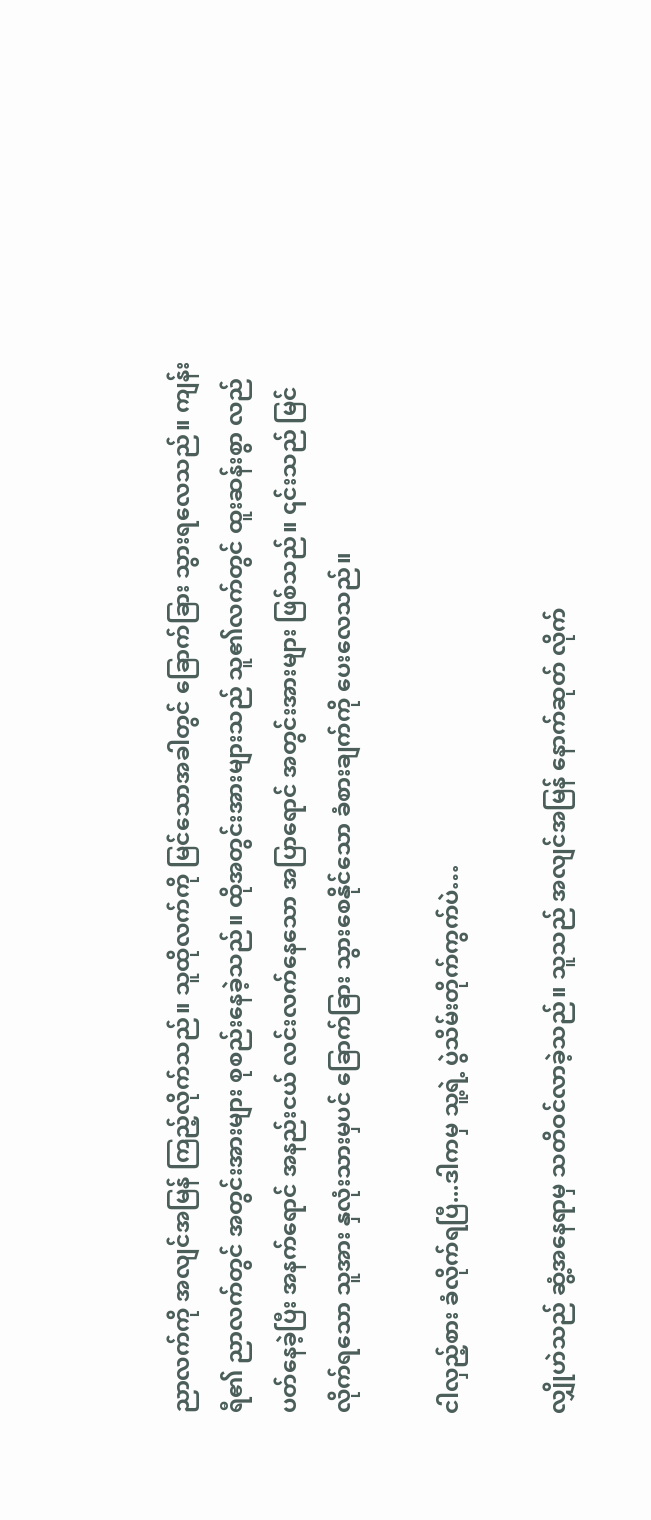ညာလက်ကို အလျင်အမြန် ကြည့်လိုက်သည်။ သူထိုလက်ကို မြင်သောအခါတွင် ခြောက်ခြား သွားရလေသည်။ ကျန်းရီ၏ ညာလက်တွင် အတွင်းအားများ စုစည်းနေခဲ့သည်။ ထိုအတွင်းအားများသည် သူ၏လက်တွင် ထူးဆန်းစွာ လည်ပတ်နေခဲ့ပြီး အနက်ရောင် အနည်းငယ် လင်းလက်နေသော အပြာရောင် အတွင်းအားများ ဖြစ်သည်။ ၎င်းသည် မြင်လိုက်ရသော သူအား နှလုံးသားမှပင် ခြောက်ခြား သွားစေနိုင်သော ခံစားချက်ကို ပေးလေသည်။

ငါလှည့်စား ခံလိုက်ရပြီ...ဒါကမှ သူ့ရဲ့ ပွဲသိမ်းတိုက်ကွက်ပဲ…

လျှိုဟဲသည် ဆွံ့အနေရာမှ သတိဝင်လာခဲ့သည်။ သူသည် အလျင်အမြန် နောက်ဆုတ် လိုက်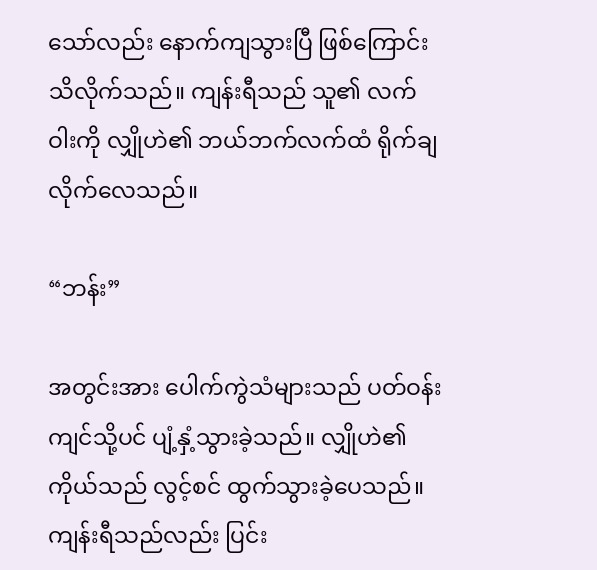သော်လည်း နောက်ကျသွားပြီ ဖြစ်ကြောင်း သိလိုက်သည်။ ကျန်းရီသည် သူ၏ လက်ဝါးကို လျှိုဟဲ၏ ဘယ်ဘက်လက်ထံ ရိုက်ချလိုက်လေသည်။

“ဘန်း”

အတွင်းအား ပေါက်ကွဲသံများသည် ပတ်ဝန်းကျင်သို့ပင် ပျံ့နှံ့သွားခဲ့သည်။ လျှိုဟဲ၏ ကိုယ်သည် လွင့်စင် ထွက်သွားခဲ့ပေသည်။ ကျန်းရီသည်လည်း ပြင်း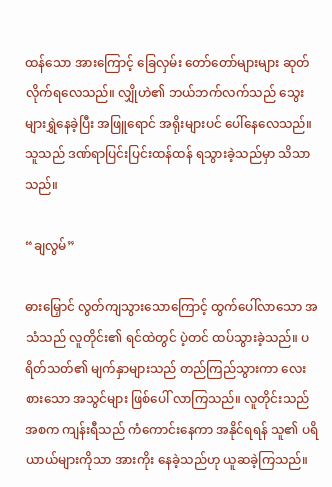ထန်သော အားကြောင့် ခြေလှမ်း တော်တော်များများ ဆုတ်လိုက်ရလေသည်။ လျှိုဟဲ၏ ဘယ်ဘက်လက်သည် သွေးများရွှဲနေခဲ့ပြီး အဖြူရောင် အရိုးများပင် ပေါ်နေလေသည်။ သူသည် ဒဏ်ရာပြင်းပြင်းထန်ထန် ရသွားခဲ့သည်မှာ သိသာသည်။

“ချလွမ်”

ဓားမြှောင် လွတ်ကျသွားသောကြောင့် ထွက်ပေါ်လာသော အသံသည် လူတိုင်း၏ ရင်ထဲတွင် ပဲ့တင် ထပ်သွားခဲ့သည်။ ပရိတ်သတ်၏ မျက်နှာများသည် တည်ကြည်သွားကာ လေးစားသော အသွင်များ ဖြစ်ပေါ် လာကြသည်။ လူတိုင်းသည် အစက ကျန်းရီသည် ကံကောင်းနေကာ အနိုင်ရရန် သူ၏ ပရိယာယ်များကိုသာ အားကိုး နေခဲ့သည်ဟု ယူဆခဲ့ကြသည်။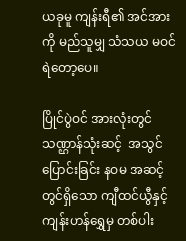ယခုမူ ကျန်းရီ၏ အင်အားကို မည်သူမျှ သံသယ မဝင်ရဲတော့ပေ။

ပြိုင်ပွဲဝင် အားလုံးတွင် သဏ္ဌာန်သုံးဆင့်  အသွင်ပြောင်းခြင်း နဝမ အဆင့်တွင်ရှိသော ကျီထင်ယွီနှင့် ကျန်းဟန်ရွှေမှ တစ်ပါး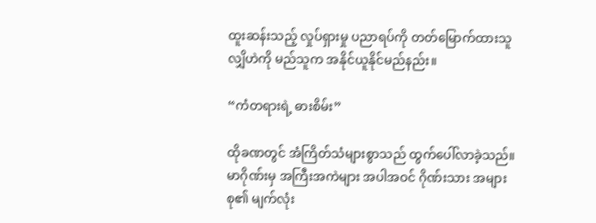ထူးဆန်းသည့် လှုပ်ရှားမှု ပညာရပ်ကို တတ်မြောက်ထားသူ လျှိဟဲကို မည်သူက အနိုင်ယူနိုင်မည်နည်း။

“ကံတရားရဲ့ ဓားစိမ်း”

ထိုခဏတွင် အံကြိတ်သံများစွာသည် ထွက်ပေါ်လာခဲ့သည်။ မာဂိုဏ်းမှ အကြီးအကဲများ အပါအဝင် ဂိုဏ်းသား အများစု၏ မျက်လုံး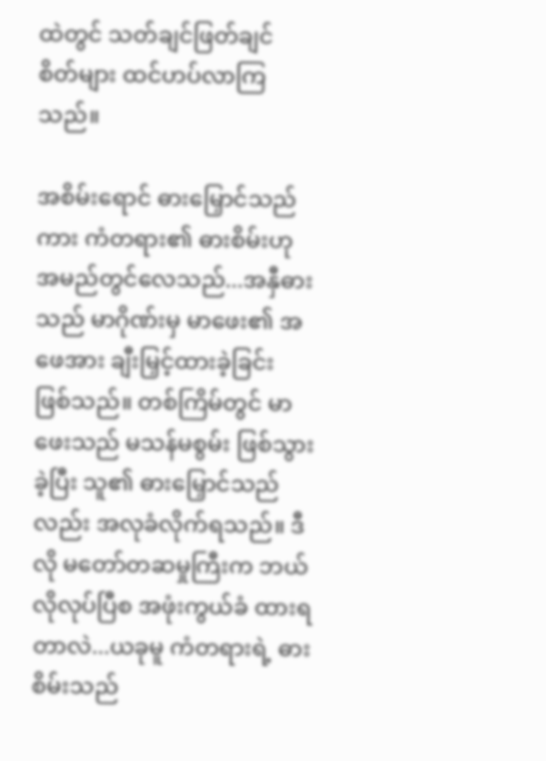ထဲတွင် သတ်ချင်ဖြတ်ချင် စိတ်များ ထင်ဟပ်လာကြသည်။

အစိမ်းရောင် ဓားမြှောင်သည်ကား ကံတရား၏ ဓားစိမ်းဟု အမည်တွင်လေသည်...အနှီဓားသည် မာဂိုဏ်းမှ မာဖေး၏ အဖေအား ချီးမြှင့်ထားခဲ့ခြင်း ဖြစ်သည်။ တစ်ကြိမ်တွင် မာဖေးသည် မသန်မစွမ်း ဖြစ်သွားခဲ့ပြီး သူ၏ ဓားမြှောင်သည်လည်း အလုခံလိုက်ရသည်။ ဒီလို မတော်တဆမှုကြီးက ဘယ်လိုလုပ်ပြီစ အဖုံးကွယ်ခံ ထားရတာလဲ...ယခုမူ ကံတရားရဲ့ ဓားစိမ်းသည်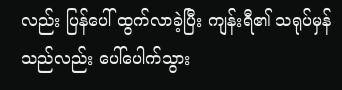လည်း ပြန်ပေါ် ထွက်လာခဲ့ပြီး ကျန်းရီ၏ သရုပ်မှန်သည်လည်း ပေါ်ပေါက်သွား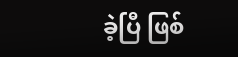ခဲ့ပြီ ဖြစ်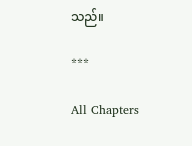သည်။

***

All Chapters